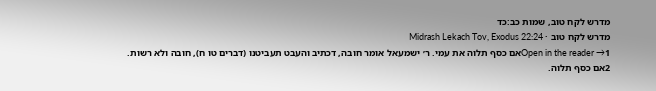מדרש לקח טוב, שמות כב:כד
מדרש לקח טוב · Midrash Lekach Tov, Exodus 22:24
Open in the reader →1אם כסף תלוה את עמי. ר׳ ישמעאל אומר חובה, דכתיב והעבט תעביטנו (דברים טו ח), חובה ולא רשות.
2אם כסף תלוה.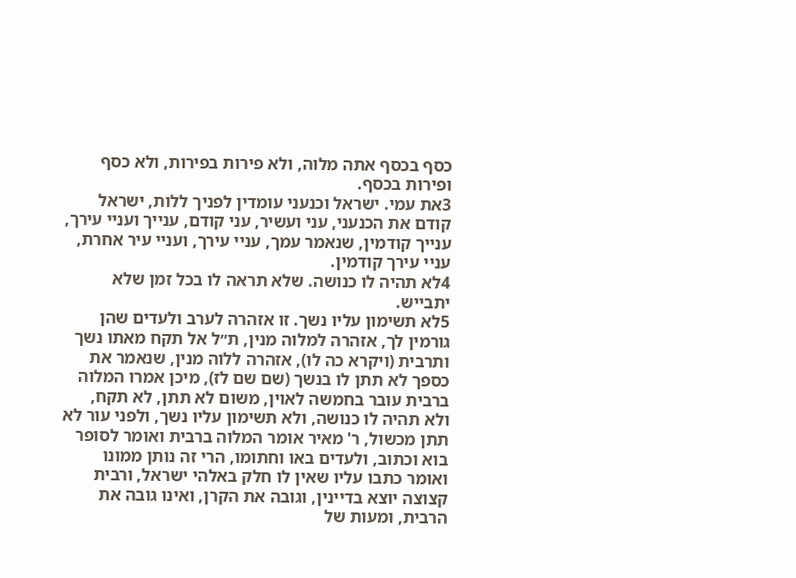כסף בכסף אתה מלוה, ולא פירות בפירות, ולא כסף ופירות בכסף.
3את עמי. ישראל וכנעני עומדין לפניך ללות, ישראל קודם את הכנעני, עני ועשיר, עני קודם, ענייך ועניי עירך, ענייך קודמין, שנאמר עמך, עניי עירך, ועניי עיר אחרת, עניי עירך קודמין.
4לא תהיה לו כנושה. שלא תראה לו בכל זמן שלא יתבייש.
5לא תשימון עליו נשך. זו אזהרה לערב ולעדים שהן גורמין לך, אזהרה למלוה מנין, ת״ל אל תקח מאתו נשך ותרבית (ויקרא כה לו), אזהרה ללוה מנין, שנאמר את כספך לא תתן לו בנשך (שם שם לז), מיכן אמרו המלוה ברבית עובר בחמשה לאוין, משום לא תתן, לא תקח, ולא תהיה לו כנושה, ולא תשימון עליו נשך, ולפני עור לא תתן מכשול, ר' מאיר אומר המלוה ברבית ואומר לסופר בוא וכתוב, ולעדים באו וחתומו, הרי זה נותן ממונו ואומר כתבו עליו שאין לו חלק באלהי ישראל, ורבית קצוצה יוצא בדיינין, וגובה את הקרן, ואינו גובה את הרבית, ומעות של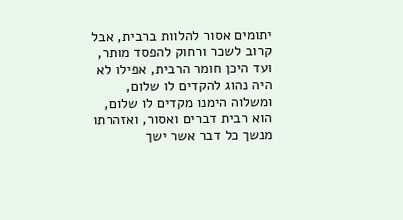יתומים אסור להלוות ברבית, אבל קרוב לשכר ורחוק להפסד מותר, ועד היכן חומר הרבית, אפילו לא היה נהוג להקדים לו שלום, ומשלוה הימנו מקדים לו שלום, הוא רבית דברים ואסור, ואזהרתו מנשך כל דבר אשר ישך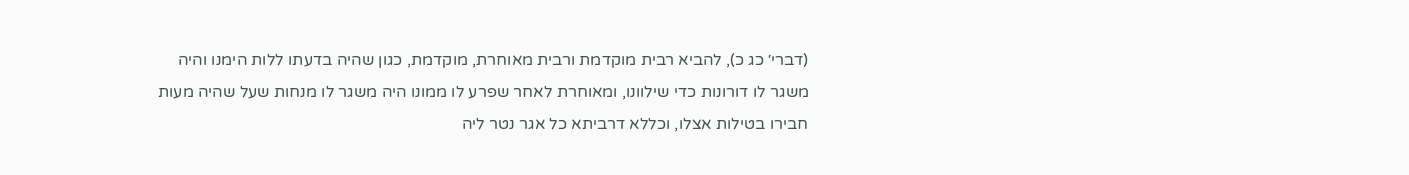(דברי׳ כג כ), להביא רבית מוקדמת ורבית מאוחרת, מוקדמת, כגון שהיה בדעתו ללות הימנו והיה משגר לו דורונות כדי שילוונו, ומאוחרת לאחר שפרע לו ממונו היה משגר לו מנחות שעל שהיה מעות חבירו בטילות אצלו, וכללא דרביתא כל אגר נטר ליה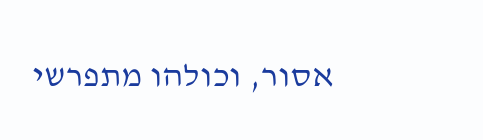אסור, וכולהו מתפרשי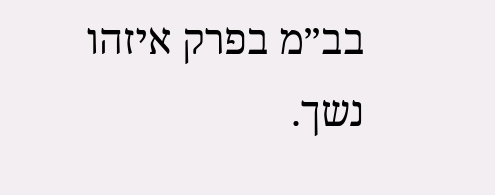בב״מ בפרק איזהו נשך.